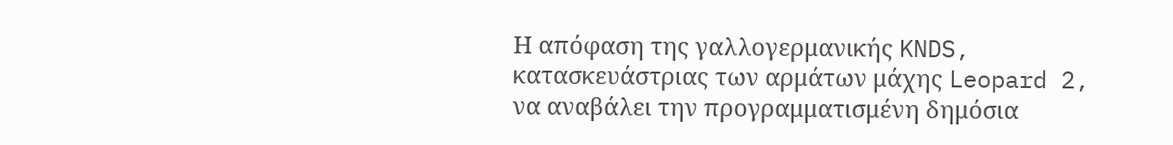Η απόφαση της γαλλογερμανικής KNDS, κατασκευάστριας των αρμάτων μάχης Leopard 2, να αναβάλει την προγραμματισμένη δημόσια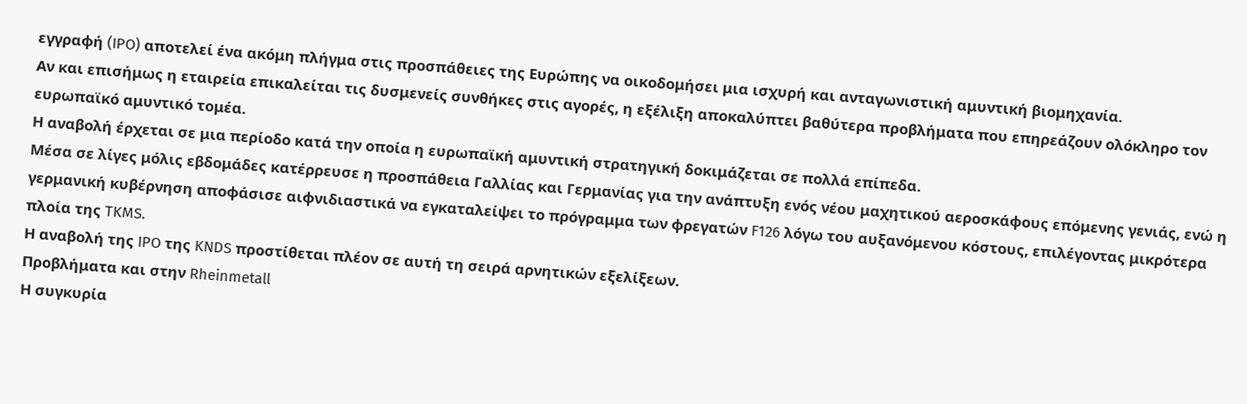εγγραφή (IPO) αποτελεί ένα ακόμη πλήγμα στις προσπάθειες της Ευρώπης να οικοδομήσει μια ισχυρή και ανταγωνιστική αμυντική βιομηχανία.
Αν και επισήμως η εταιρεία επικαλείται τις δυσμενείς συνθήκες στις αγορές, η εξέλιξη αποκαλύπτει βαθύτερα προβλήματα που επηρεάζουν ολόκληρο τον ευρωπαϊκό αμυντικό τομέα.
Η αναβολή έρχεται σε μια περίοδο κατά την οποία η ευρωπαϊκή αμυντική στρατηγική δοκιμάζεται σε πολλά επίπεδα.
Μέσα σε λίγες μόλις εβδομάδες κατέρρευσε η προσπάθεια Γαλλίας και Γερμανίας για την ανάπτυξη ενός νέου μαχητικού αεροσκάφους επόμενης γενιάς, ενώ η γερμανική κυβέρνηση αποφάσισε αιφνιδιαστικά να εγκαταλείψει το πρόγραμμα των φρεγατών F126 λόγω του αυξανόμενου κόστους, επιλέγοντας μικρότερα πλοία της TKMS.
Η αναβολή της IPO της KNDS προστίθεται πλέον σε αυτή τη σειρά αρνητικών εξελίξεων.
Προβλήματα και στην Rheinmetall
Η συγκυρία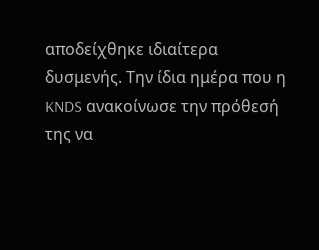αποδείχθηκε ιδιαίτερα δυσμενής. Την ίδια ημέρα που η KNDS ανακοίνωσε την πρόθεσή της να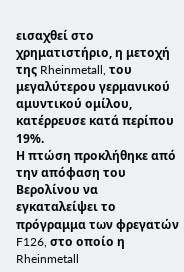εισαχθεί στο χρηματιστήριο, η μετοχή της Rheinmetall, του μεγαλύτερου γερμανικού αμυντικού ομίλου, κατέρρευσε κατά περίπου 19%.
Η πτώση προκλήθηκε από την απόφαση του Βερολίνου να εγκαταλείψει το πρόγραμμα των φρεγατών F126, στο οποίο η Rheinmetall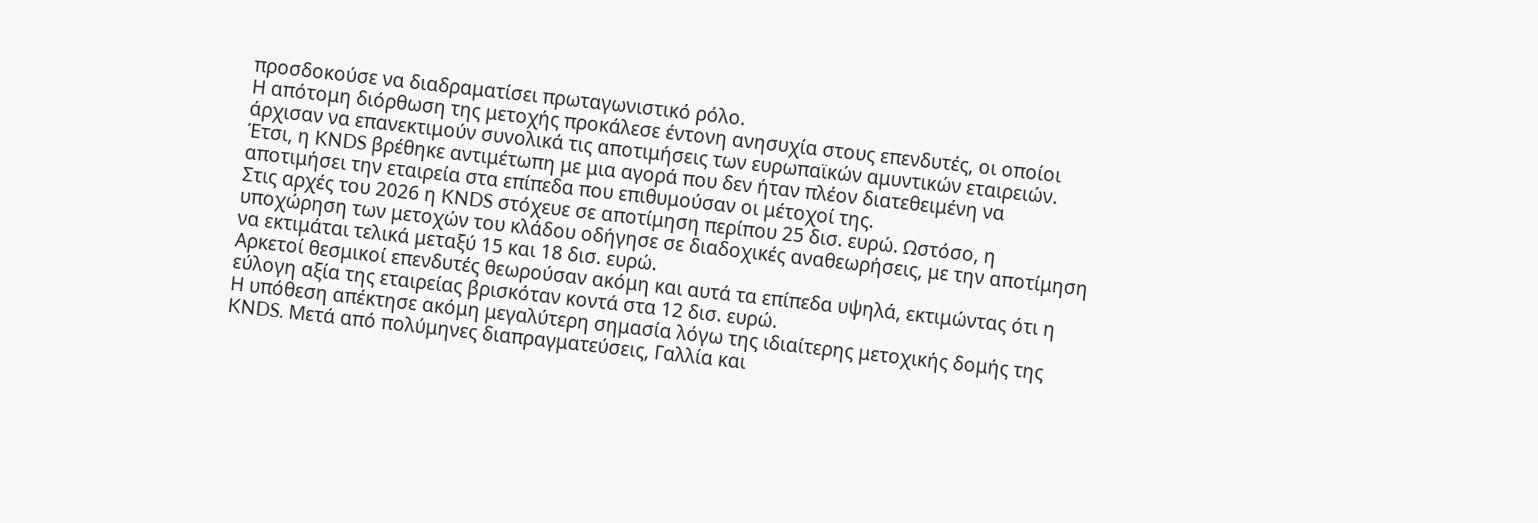προσδοκούσε να διαδραματίσει πρωταγωνιστικό ρόλο.
Η απότομη διόρθωση της μετοχής προκάλεσε έντονη ανησυχία στους επενδυτές, οι οποίοι άρχισαν να επανεκτιμούν συνολικά τις αποτιμήσεις των ευρωπαϊκών αμυντικών εταιρειών. Έτσι, η KNDS βρέθηκε αντιμέτωπη με μια αγορά που δεν ήταν πλέον διατεθειμένη να αποτιμήσει την εταιρεία στα επίπεδα που επιθυμούσαν οι μέτοχοί της.
Στις αρχές του 2026 η KNDS στόχευε σε αποτίμηση περίπου 25 δισ. ευρώ. Ωστόσο, η υποχώρηση των μετοχών του κλάδου οδήγησε σε διαδοχικές αναθεωρήσεις, με την αποτίμηση να εκτιμάται τελικά μεταξύ 15 και 18 δισ. ευρώ.
Αρκετοί θεσμικοί επενδυτές θεωρούσαν ακόμη και αυτά τα επίπεδα υψηλά, εκτιμώντας ότι η εύλογη αξία της εταιρείας βρισκόταν κοντά στα 12 δισ. ευρώ.
Η υπόθεση απέκτησε ακόμη μεγαλύτερη σημασία λόγω της ιδιαίτερης μετοχικής δομής της KNDS. Μετά από πολύμηνες διαπραγματεύσεις, Γαλλία και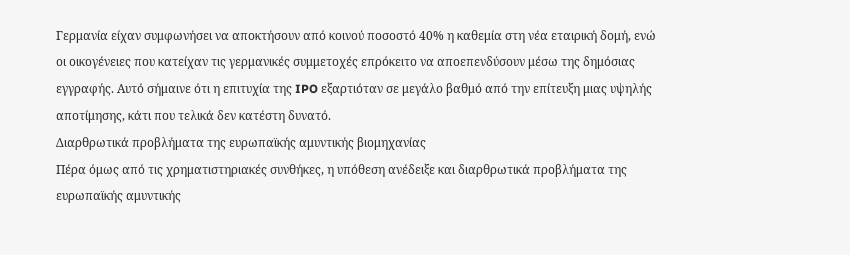Γερμανία είχαν συμφωνήσει να αποκτήσουν από κοινού ποσοστό 40% η καθεμία στη νέα εταιρική δομή, ενώ οι οικογένειες που κατείχαν τις γερμανικές συμμετοχές επρόκειτο να αποεπενδύσουν μέσω της δημόσιας εγγραφής. Αυτό σήμαινε ότι η επιτυχία της IPO εξαρτιόταν σε μεγάλο βαθμό από την επίτευξη μιας υψηλής αποτίμησης, κάτι που τελικά δεν κατέστη δυνατό.
Διαρθρωτικά προβλήματα της ευρωπαϊκής αμυντικής βιομηχανίας
Πέρα όμως από τις χρηματιστηριακές συνθήκες, η υπόθεση ανέδειξε και διαρθρωτικά προβλήματα της ευρωπαϊκής αμυντικής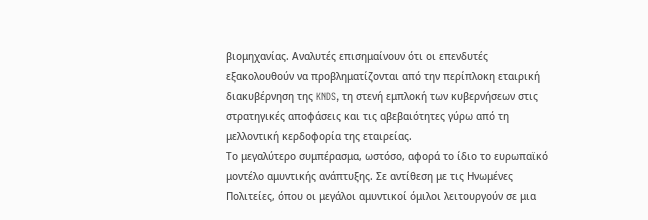βιομηχανίας. Αναλυτές επισημαίνουν ότι οι επενδυτές εξακολουθούν να προβληματίζονται από την περίπλοκη εταιρική διακυβέρνηση της KNDS, τη στενή εμπλοκή των κυβερνήσεων στις στρατηγικές αποφάσεις και τις αβεβαιότητες γύρω από τη μελλοντική κερδοφορία της εταιρείας.
Το μεγαλύτερο συμπέρασμα, ωστόσο, αφορά το ίδιο το ευρωπαϊκό μοντέλο αμυντικής ανάπτυξης. Σε αντίθεση με τις Ηνωμένες Πολιτείες, όπου οι μεγάλοι αμυντικοί όμιλοι λειτουργούν σε μια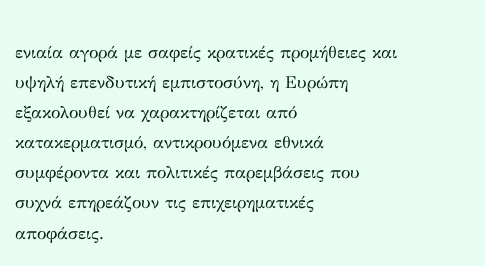ενιαία αγορά με σαφείς κρατικές προμήθειες και υψηλή επενδυτική εμπιστοσύνη, η Ευρώπη εξακολουθεί να χαρακτηρίζεται από κατακερματισμό, αντικρουόμενα εθνικά συμφέροντα και πολιτικές παρεμβάσεις που συχνά επηρεάζουν τις επιχειρηματικές αποφάσεις.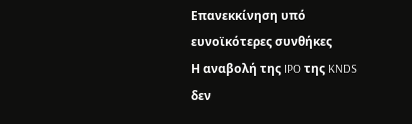Επανεκκίνηση υπό ευνοϊκότερες συνθήκες
Η αναβολή της IPO της KNDS δεν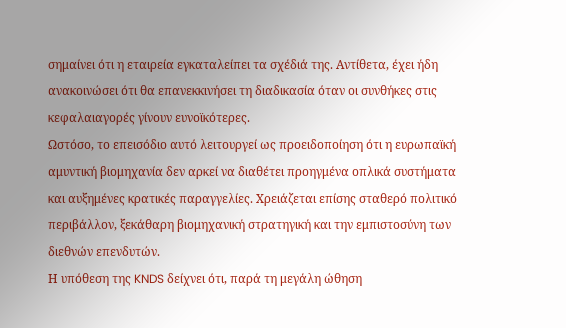σημαίνει ότι η εταιρεία εγκαταλείπει τα σχέδιά της. Αντίθετα, έχει ήδη ανακοινώσει ότι θα επανεκκινήσει τη διαδικασία όταν οι συνθήκες στις κεφαλαιαγορές γίνουν ευνοϊκότερες.
Ωστόσο, το επεισόδιο αυτό λειτουργεί ως προειδοποίηση ότι η ευρωπαϊκή αμυντική βιομηχανία δεν αρκεί να διαθέτει προηγμένα οπλικά συστήματα και αυξημένες κρατικές παραγγελίες. Χρειάζεται επίσης σταθερό πολιτικό περιβάλλον, ξεκάθαρη βιομηχανική στρατηγική και την εμπιστοσύνη των διεθνών επενδυτών.
Η υπόθεση της KNDS δείχνει ότι, παρά τη μεγάλη ώθηση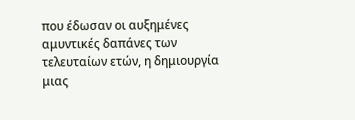που έδωσαν οι αυξημένες αμυντικές δαπάνες των τελευταίων ετών, η δημιουργία μιας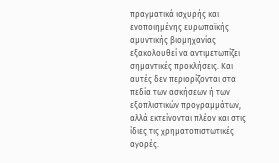πραγματικά ισχυρής και ενοποιημένης ευρωπαϊκής αμυντικής βιομηχανίας εξακολουθεί να αντιμετωπίζει σημαντικές προκλήσεις. Και αυτές δεν περιορίζονται στα πεδία των ασκήσεων ή των εξοπλιστικών προγραμμάτων, αλλά εκτείνονται πλέον και στις ίδιες τις χρηματοπιστωτικές αγορές.